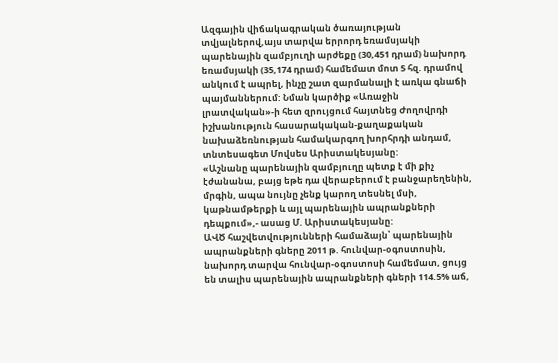Ազգային վիճակագրական ծառայության տվյալներով,այս տարվա երրորդ եռամսյակի պարենային զամբյուղի արժեքը (30,451 դրամ) նախորդ եռամսյակի (35,174 դրամ) համեմատ մոտ 5 հզ. դրամով անկում է ապրել, ինչը շատ զարմանալի է առկա գնաճի պայմաններում: Նման կարծիք «Առաջին լրատվական»-ի հետ զրույցում հայտնեց Ժողովրդի իշխանություն հասարակական-քաղաքական նախաձեռնության համակարգող խորհրդի անդամ, տնտեսագետ Մովսես Արիստակեսյանը:
«Աշնանը պարենային զամբյուղը պետք է մի քիչ էժանանա, բայց եթե դա վերաբերում է բանջարեղենին, մրգին, ապա նույնը չենք կարող տեսնել մսի, կաթնամթերքի և այլ պարենային ապրանքների դեպքում»,- ասաց Մ. Արիստակեսյանը:
ԱՎԾ հաշվետվությունների համաձայն՝ պարենային ապրանքների գները 2011 թ. հունվար-օգոստոսին, նախորդ տարվա հունվար-օգոստոսի համեմատ, ցույց են տալիս պարենային ապրանքների գների 114.5% աճ,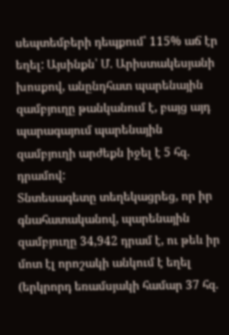սեպտեմբերի դեպքում՝ 115% աճ էր եղել: Այսինքն՝ Մ. Արիստակեսյանի խոսքով, անընդհատ պարենային զամբյուղը թանկանում է, բայց այդ պարագայում պարենային զամբյուղի արժեքն իջել է 5 հզ. դրամով:
Տնտեսագետը տեղեկացրեց, որ իր գնահատականով, պարենային զամբյուղը 34,942 դրամ է, ու թեև իր մոտ էլ որոշակի անկում է եղել (երկրորդ եռամսյակի համար 37 հզ.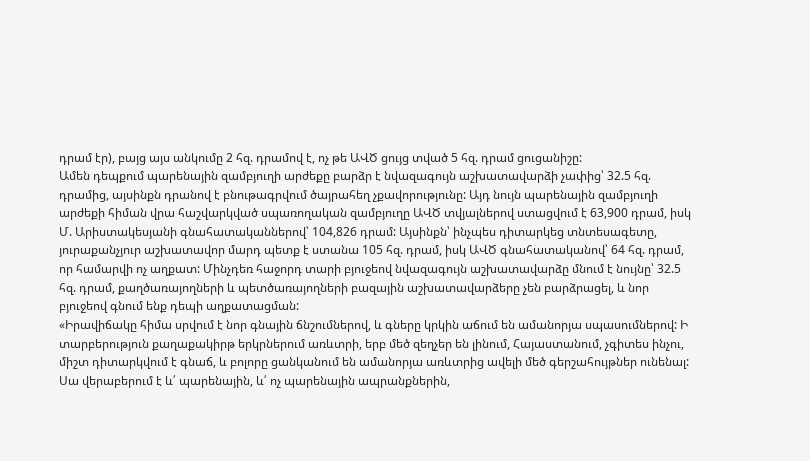դրամ էր), բայց այս անկումը 2 հզ. դրամով է, ոչ թե ԱՎԾ ցույց տված 5 հզ. դրամ ցուցանիշը:
Ամեն դեպքում պարենային զամբյուղի արժեքը բարձր է նվազագույն աշխատավարձի չափից՝ 32.5 հզ. դրամից, այսինքն դրանով է բնութագրվում ծայրահեղ չքավորությունը: Այդ նույն պարենային զամբյուղի արժեքի հիման վրա հաշվարկված սպառողական զամբյուղը ԱՎԾ տվյալներով ստացվում է 63,900 դրամ, իսկ Մ. Արիստակեսյանի գնահատականներով՝ 104,826 դրամ: Այսինքն՝ ինչպես դիտարկեց տնտեսագետը, յուրաքանչյուր աշխատավոր մարդ պետք է ստանա 105 հզ. դրամ, իսկ ԱՎԾ գնահատականով՝ 64 հզ. դրամ, որ համարվի ոչ աղքատ: Մինչդեռ հաջորդ տարի բյուջեով նվազագույն աշխատավարձը մնում է նույնը՝ 32.5 հզ. դրամ, քաղծառայողների և պետծառայողների բազային աշխատավարձերը չեն բարձրացել, և նոր բյուջեով գնում ենք դեպի աղքատացման:
«Իրավիճակը հիմա սրվում է նոր գնային ճնշումներով, և գները կրկին աճում են ամանորյա սպասումներով: Ի տարբերություն քաղաքակիրթ երկրներում առևտրի, երբ մեծ զեղչեր են լինում, Հայաստանում, չգիտես ինչու, միշտ դիտարկվում է գնաճ, և բոլորը ցանկանում են ամանորյա առևտրից ավելի մեծ գերշահույթներ ունենալ: Սա վերաբերում է և՛ պարենային, և՛ ոչ պարենային ապրանքներին,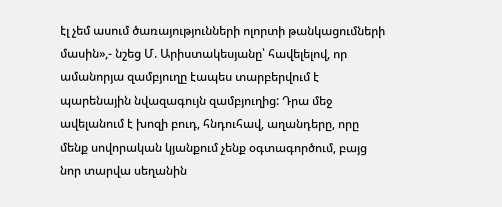էլ չեմ ասում ծառայությունների ոլորտի թանկացումների մասին»,- նշեց Մ. Արիստակեսյանը՝ հավելելով, որ ամանորյա զամբյուղը էապես տարբերվում է պարենային նվազագույն զամբյուղից: Դրա մեջ ավելանում է խոզի բուդ, հնդուհավ, աղանդերը, որը մենք սովորական կյանքում չենք օգտագործում, բայց նոր տարվա սեղանին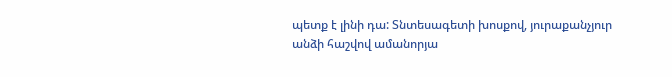պետք է լինի դա: Տնտեսագետի խոսքով, յուրաքանչյուր անձի հաշվով ամանորյա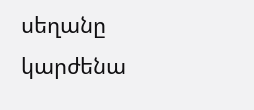սեղանը կարժենա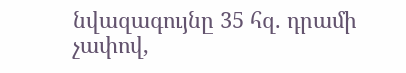նվազագույնը 35 հզ. դրամի չափով,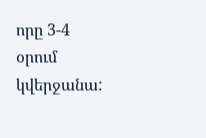որը 3-4 օրում կվերջանա: